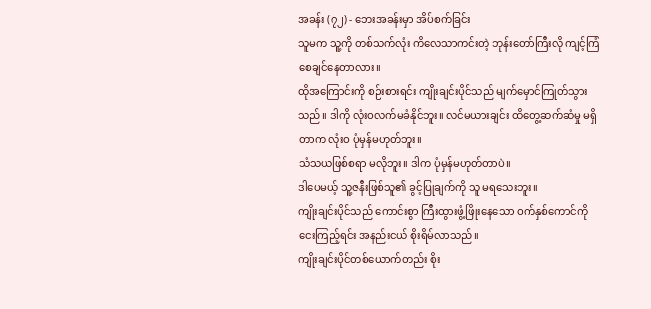အခန်း (၇၂) - ဘေးအခန်းမှာ အိပ်စက်ခြင်း
သူမက သူ့ကို တစ်သက်လုံး ကိလေသာကင်းတဲ့ ဘုန်းတော်ကြီးလို ကျင့်ကြံစေချင်နေတာလား။
ထိုအကြောင်းကို စဉ်းစားရင်း ကျိုးချင်းပိုင်သည် မျက်မှောင်ကြုတ်သွားသည်။ ဒါကို လုံးဝလက်မခံနိုင်ဘူး။ လင်မယားချင်း ထိတွေ့ဆက်ဆံမှု မရှိတာက လုံးဝ ပုံမှန်မဟုတ်ဘူး။
သံသယဖြစ်စရာ မလိုဘူး။ ဒါက ပုံမှန်မဟုတ်တာပဲ။
ဒါပေမယ့် သူ့ဇနီးဖြစ်သူ၏ ခွင့်ပြုချက်ကို သူ မရသေးဘူး။
ကျိုးချင်းပိုင်သည် ကောင်းစွာ ကြီးထွားဖွံ့ဖြိုးနေသော ဝက်နှစ်ကောင်ကို ငေးကြည့်ရင်း အနည်းငယ် စိုးရိမ်လာသည်။
ကျိုးချင်းပိုင်တစ်ယောက်တည်း စိုး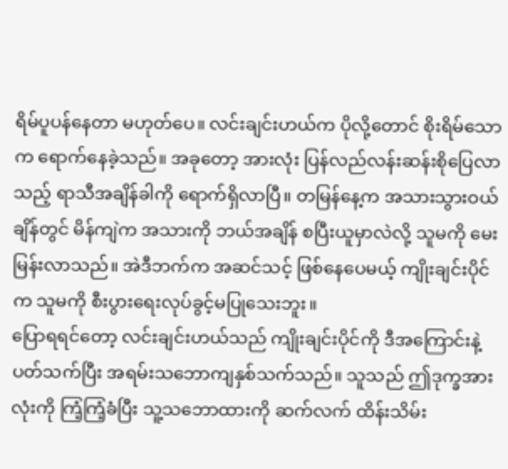ရိမ်ပူပန်နေတာ မဟုတ်ပေ။ လင်းချင်းဟယ်က ပိုလို့တောင် စိုးရိမ်သောက ရောက်နေခဲ့သည်။ အခုတော့ အားလုံး ပြန်လည်လန်းဆန်းစိုပြေလာသည့် ရာသီအချိန်ခါကို ရောက်ရှိလာပြီ။ တမြန်နေ့က အသားသွားဝယ်ချိန်တွင် မိန်ကျဲက အသားကို ဘယ်အချိန် စပြီးယူမှာလဲလို့ သူမကို မေးမြန်းလာသည်။ အဲဒီဘက်က အဆင်သင့် ဖြစ်နေပေမယ့် ကျိုးချင်းပိုင်က သူမကို စီးပွားရေးလုပ်ခွင့်မပြုသေးဘူး။
ပြောရရင်တော့ လင်းချင်းဟယ်သည် ကျိုးချင်းပိုင်ကို ဒီအကြောင်းနဲ့ ပတ်သက်ပြီး အရမ်းသဘောကျနှစ်သက်သည်။ သူသည် ဤဒုက္ခအားလုံးကို ကြံ့ကြံ့ခံပြီး သူ့သဘောထားကို ဆက်လက် ထိန်းသိမ်း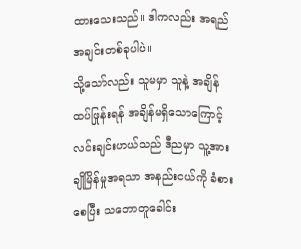ထားသေးသည်။ ဒါကလည်း အရည်အချင်းတစ်ခုပါပဲ။
သို့သော်လည်း သူမမှာ သူနဲ့ အချိန် ထပ်ဖြုန်းရန် အချိန်မရှိသောကြောင့် လင်းချင်းဟယ်သည် ဒီညမှာ သူ့အား ချိုမြိန်မှုအရသာ အနည်းငယ်ကို ခံစားစေပြီး သဘောတူခေါင်း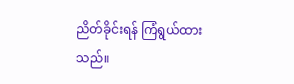ညိတ်ခိုင်းရန် ကြံရွယ်ထားသည်။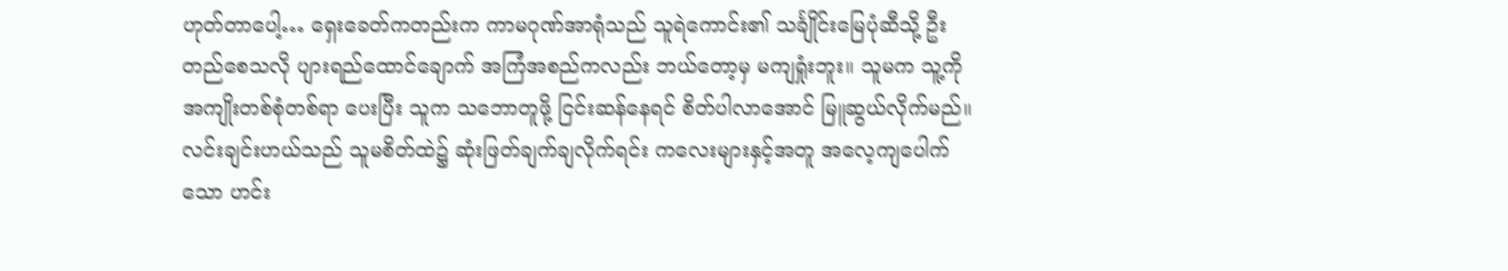ဟုတ်တာပေါ့… ရှေးခေတ်ကတည်းက ကာမဂုဏ်အာရုံသည် သူရဲကောင်း၏ သင်္ချိုင်းမြေပုံဆီသို့ ဦးတည်စေသလို ပျားရည်ထောင်ချောက် အကြံအစည်ကလည်း ဘယ်တော့မှ မကျရှုံးဘူး။ သူမက သူ့ကို အကျိုးတစ်စုံတစ်ရာ ပေးပြီး သူက သဘောတူဖို့ ငြင်းဆန်နေရင် စိတ်ပါလာအောင် မြူဆွယ်လိုက်မည်။
လင်းချင်းဟယ်သည် သူမစိတ်ထဲ၌ ဆုံးဖြတ်ချက်ချလိုက်ရင်း ကလေးများနှင့်အတူ အလေ့ကျပေါက်သော ဟင်း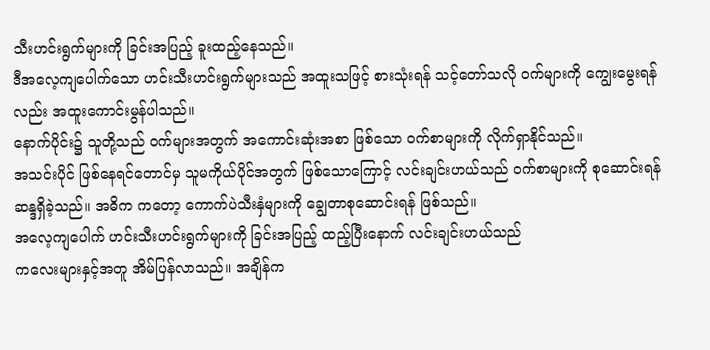သီးဟင်းရွက်များကို ခြင်းအပြည့် ခူးထည့်နေသည်။
ဒီအလေ့ကျပေါက်သော ဟင်းသီးဟင်းရွက်များသည် အထူးသဖြင့် စားသုံးရန် သင့်တော်သလို ဝက်များကို ကျွေးမွေးရန်လည်း အထူးကောင်းမွန်ပါသည်။
နောက်ပိုင်း၌ သူတို့သည် ဝက်များအတွက် အကောင်းဆုံးအစာ ဖြစ်သော ဝက်စာများကို လိုက်ရှာနိုင်သည်။
အသင်းပိုင် ဖြစ်နေရင်တောင်မှ သူမကိုယ်ပိုင်အတွက် ဖြစ်သောကြောင့် လင်းချင်းဟယ်သည် ဝက်စာများကို စုဆောင်းရန် ဆန္ဒရှိခဲ့သည်။ အဓိက ကတော့ ကောက်ပဲသီးနှံများကို ချွေတာစုဆောင်းရန် ဖြစ်သည်။
အလေ့ကျပေါက် ဟင်းသီးဟင်းရွက်များကို ခြင်းအပြည့် ထည့်ပြီးနောက် လင်းချင်းဟယ်သည်
ကလေးများနှင့်အတူ အိမ်ပြန်လာသည်။ အချိန်က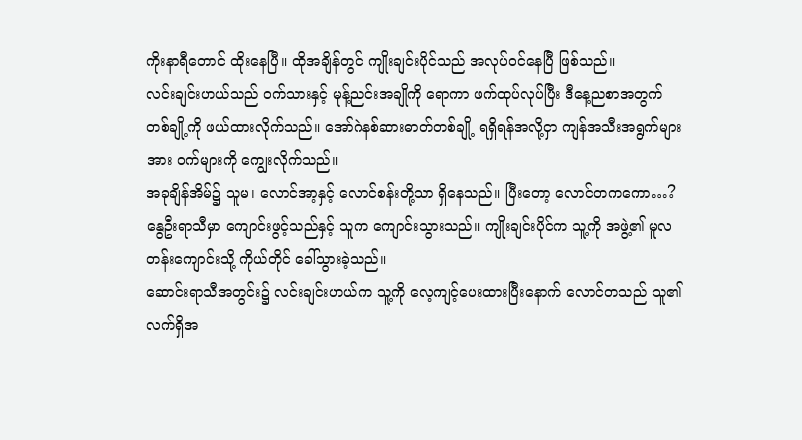ကိုးနာရီတောင် ထိုးနေပြီ။ ထိုအချိန်တွင် ကျိုးချင်းပိုင်သည် အလုပ်ဝင်နေပြီ ဖြစ်သည်။
လင်းချင်းဟယ်သည် ဝက်သားနှင့် မုန့်ညင်းအချိုကို ရောကာ ဖက်ထုပ်လုပ်ပြီး ဒီနေ့ညစာအတွက် တစ်ချို့ကို ဖယ်ထားလိုက်သည်။ အော်ဂဲနစ်ဆားဓာတ်တစ်ချို့ ရရှိရန်အလို့ငှာ ကျန်အသီးအရွက်များအား ဝက်များကို ကျွေးလိုက်သည်။
အခုချိန်အိမ်၌ သူမ၊ လောင်အာ့နှင့် လောင်စန်းတို့သာ ရှိနေသည်။ ပြီးတော့ လောင်တကကော…?
နွေဦးရာသီမှာ ကျောင်းဖွင့်သည်နှင့် သူက ကျောင်းသွားသည်။ ကျိုးချင်းပိုင်က သူ့ကို အဖွဲ့၏ မူလတန်းကျောင်းသို့ ကိုယ်တိုင် ခေါ်သွားခဲ့သည်။
ဆောင်းရာသီအတွင်း၌ လင်းချင်းဟယ်က သူ့ကို လေ့ကျင့်ပေးထားပြီးနောက် လောင်တသည် သူ၏လက်ရှိအ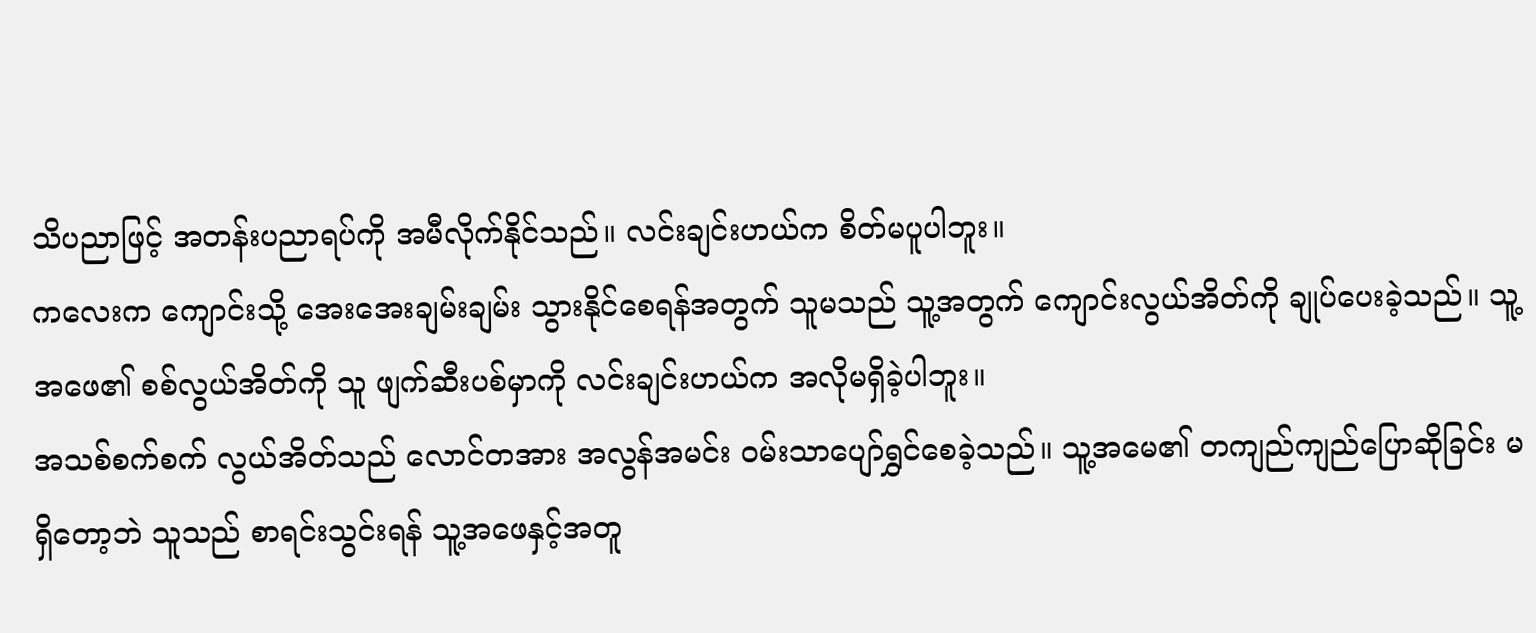သိပညာဖြင့် အတန်းပညာရပ်ကို အမီလိုက်နိုင်သည်။ လင်းချင်းဟယ်က စိတ်မပူပါဘူး။
ကလေးက ကျောင်းသို့ အေးအေးချမ်းချမ်း သွားနိုင်စေရန်အတွက် သူမသည် သူ့အတွက် ကျောင်းလွယ်အိတ်ကို ချုပ်ပေးခဲ့သည်။ သူ့အဖေ၏ စစ်လွယ်အိတ်ကို သူ ဖျက်ဆီးပစ်မှာကို လင်းချင်းဟယ်က အလိုမရှိခဲ့ပါဘူး။
အသစ်စက်စက် လွယ်အိတ်သည် လောင်တအား အလွန်အမင်း ဝမ်းသာပျော်ရွှင်စေခဲ့သည်။ သူ့အမေ၏ တကျည်ကျည်ပြောဆိုခြင်း မရှိတော့ဘဲ သူသည် စာရင်းသွင်းရန် သူ့အဖေနှင့်အတူ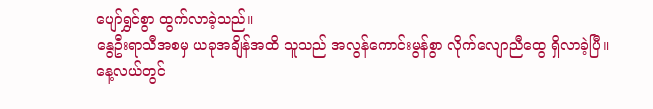ပျော်ရွှင်စွာ ထွက်လာခဲ့သည်။
နွေဦးရာသီအစမှ ယခုအချိန်အထိ သူသည် အလွန်ကောင်းမွန်စွာ လိုက်လျောညီထွေ ရှိလာခဲ့ပြီ။
နေ့လယ်တွင်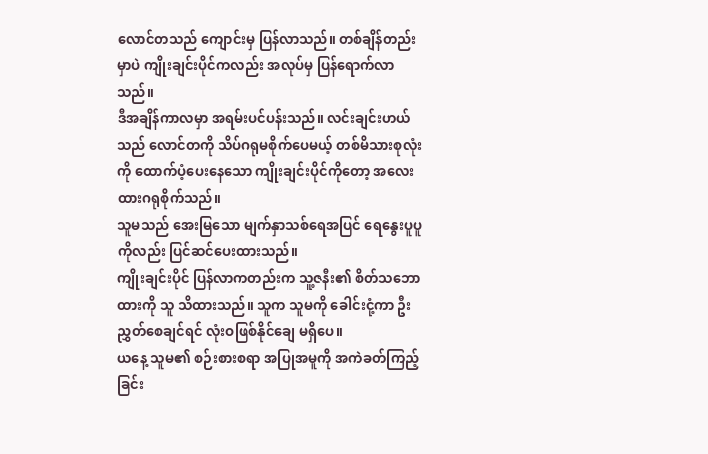လောင်တသည် ကျောင်းမှ ပြန်လာသည်။ တစ်ချိန်တည်းမှာပဲ ကျိုးချင်းပိုင်ကလည်း အလုပ်မှ ပြန်ရောက်လာသည်။
ဒီအချိန်ကာလမှာ အရမ်းပင်ပန်းသည်။ လင်းချင်းဟယ်သည် လောင်တကို သိပ်ဂရုမစိုက်ပေမယ့် တစ်မိသားစုလုံးကို ထောက်ပံ့ပေးနေသော ကျိုးချင်းပိုင်ကိုတော့ အလေးထားဂရုစိုက်သည်။
သူမသည် အေးမြသော မျက်နှာသစ်ရေအပြင် ရေနွေးပူပူကိုလည်း ပြင်ဆင်ပေးထားသည်။
ကျိုးချင်းပိုင် ပြန်လာကတည်းက သူ့ဇနီး၏ စိတ်သဘောထားကို သူ သိထားသည်။ သူက သူမကို ခေါင်းငုံ့ကာ ဦးညွှတ်စေချင်ရင် လုံးဝဖြစ်နိုင်ချေ မရှိပေ။
ယနေ့ သူမ၏ စဉ်းစားစရာ အပြုအမူကို အကဲခတ်ကြည့်ခြင်း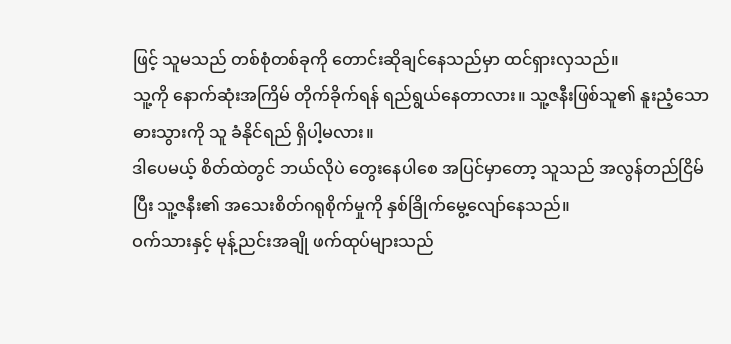ဖြင့် သူမသည် တစ်စုံတစ်ခုကို တောင်းဆိုချင်နေသည်မှာ ထင်ရှားလှသည်။
သူ့ကို နောက်ဆုံးအကြိမ် တိုက်ခိုက်ရန် ရည်ရွယ်နေတာလား။ သူ့ဇနီးဖြစ်သူ၏ နူးညံ့သောဓားသွားကို သူ ခံနိုင်ရည် ရှိပါ့မလား။
ဒါပေမယ့် စိတ်ထဲတွင် ဘယ်လိုပဲ တွေးနေပါစေ အပြင်မှာတော့ သူသည် အလွန်တည်ငြိမ်ပြီး သူ့ဇနီး၏ အသေးစိတ်ဂရုစိုက်မှုကို နှစ်ခြိုက်မွေ့လျော်နေသည်။
ဝက်သားနှင့် မုန့်ညင်းအချို ဖက်ထုပ်များသည်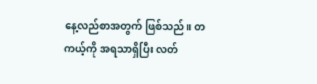နေ့လည်စာအတွက် ဖြစ်သည်။ တကယ့်ကို အရသာရှိပြီး လတ်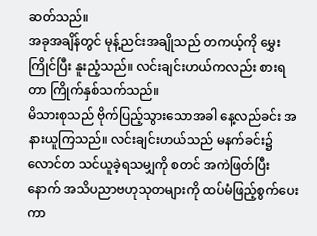ဆတ်သည်။
အခုအချိန်တွင် မုန့်ညင်းအချိုသည် တကယ့်ကို မွှေးကြိုင်ပြီး နူးညံ့သည်။ လင်းချင်းဟယ်ကလည်း စားရတာ ကြိုက်နှစ်သက်သည်။
မိသားစုသည် ဗိုက်ပြည့်သွားသောအခါ နေ့လည်ခင်း အနားယူကြသည်။ လင်းချင်းဟယ်သည် မနက်ခင်း၌ လောင်တ သင်ယူခဲ့ရသမျှကို စတင် အကဲဖြတ်ပြီးနောက် အသိပညာဗဟုသုတများကို ထပ်မံဖြည့်စွက်ပေးကာ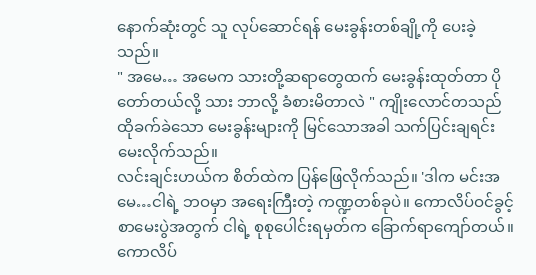နောက်ဆုံးတွင် သူ လုပ်ဆောင်ရန် မေးခွန်းတစ်ချို့ကို ပေးခဲ့သည်။
" အမေ… အမေက သားတို့ဆရာတွေထက် မေးခွန်းထုတ်တာ ပိုတော်တယ်လို့ သား ဘာလို့ ခံစားမိတာလဲ " ကျိုးလောင်တသည် ထိုခက်ခဲသော မေးခွန်းများကို မြင်သောအခါ သက်ပြင်းချရင်း မေးလိုက်သည်။
လင်းချင်းဟယ်က စိတ်ထဲက ပြန်ဖြေလိုက်သည်။ 'ဒါက မင်းအမေ…ငါရဲ့ ဘဝမှာ အရေးကြီးတဲ့ ကဏ္ဍတစ်ခုပဲ။ ကောလိပ်ဝင်ခွင့် စာမေးပွဲအတွက် ငါရဲ့ စုစုပေါင်းရမှတ်က ခြောက်ရာကျော်တယ်။ ကောလိပ်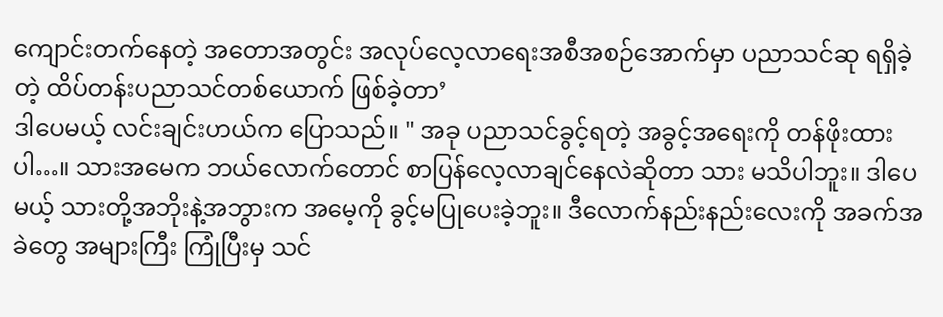ကျောင်းတက်နေတဲ့ အတောအတွင်း အလုပ်လေ့လာရေးအစီအစဉ်အောက်မှာ ပညာသင်ဆု ရရှိခဲ့တဲ့ ထိပ်တန်းပညာသင်တစ်ယောက် ဖြစ်ခဲ့တာ’
ဒါပေမယ့် လင်းချင်းဟယ်က ပြောသည်။ " အခု ပညာသင်ခွင့်ရတဲ့ အခွင့်အရေးကို တန်ဖိုးထားပါ…။ သားအမေက ဘယ်လောက်တောင် စာပြန်လေ့လာချင်နေလဲဆိုတာ သား မသိပါဘူး။ ဒါပေမယ့် သားတို့အဘိုးနဲ့အဘွားက အမေ့ကို ခွင့်မပြုပေးခဲ့ဘူး။ ဒီလောက်နည်းနည်းလေးကို အခက်အခဲတွေ အများကြီး ကြုံပြီးမှ သင်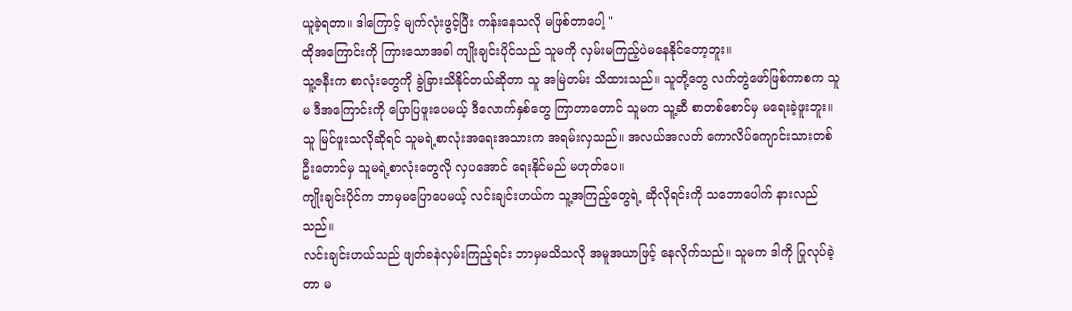ယူခဲ့ရတာ။ ဒါကြောင့် မျက်လုံးဖွင့်ပြီး ကန်းနေသလို မဖြစ်တာပေါ့ "
ထိုအကြောင်းကို ကြားသောအခါ ကျိုးချင်းပိုင်သည် သူမကို လှမ်းမကြည့်ပဲမနေနိုင်တော့ဘူး။
သူ့ဇနီးက စာလုံးတွေကို ခွဲခြားသိနိုင်တယ်ဆိုတာ သူ အမြဲတမ်း သိထားသည်။ သူတို့တွေ လက်တွဲဖော်ဖြစ်ကာစက သူမ ဒီအကြောင်းကို ပြောပြဖူးပေမယ့် ဒီလောက်နှစ်တွေ ကြာတာတောင် သူမက သူ့ဆီ စာတစ်စောင်မှ မရေးခဲ့ဖူးဘူး။
သူ မြင်ဖူးသလိုဆိုရင် သူမရဲ့စာလုံးအရေးအသားက အရမ်းလှသည်။ အလယ်အလတ် ကောလိပ်ကျောင်းသားတစ်ဦးတောင်မှ သူမရဲ့စာလုံးတွေလို လှပအောင် ရေးနိုင်မည် မဟုတ်ပေ။
ကျိုးချင်းပိုင်က ဘာမှမပြောပေမယ့် လင်းချင်းဟယ်က သူ့အကြည့်တွေရဲ့ ဆိုလိုရင်းကို သဘောပေါက် နားလည်သည်။
လင်းချင်းဟယ်သည် ဖျတ်ခနဲလှမ်းကြည့်ရင်း ဘာမှမသိသလို အမူအယာဖြင့် နေလိုက်သည်။ သူမက ဒါကို ပြုလုပ်ခဲ့တာ မ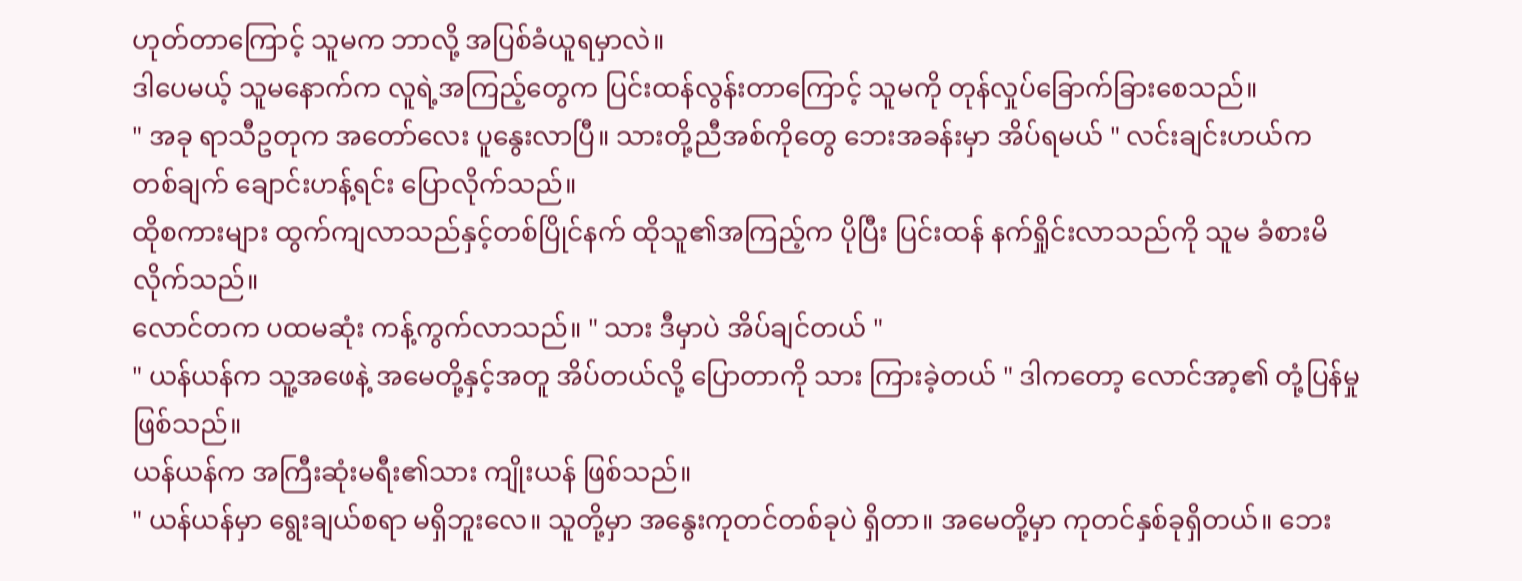ဟုတ်တာကြောင့် သူမက ဘာလို့ အပြစ်ခံယူရမှာလဲ။
ဒါပေမယ့် သူမနောက်က လူရဲ့အကြည့်တွေက ပြင်းထန်လွန်းတာကြောင့် သူမကို တုန်လှုပ်ခြောက်ခြားစေသည်။
" အခု ရာသီဥတုက အတော်လေး ပူနွေးလာပြီ။ သားတို့ညီအစ်ကိုတွေ ဘေးအခန်းမှာ အိပ်ရမယ် " လင်းချင်းဟယ်က တစ်ချက် ချောင်းဟန့်ရင်း ပြောလိုက်သည်။
ထိုစကားများ ထွက်ကျလာသည်နှင့်တစ်ပြိုင်နက် ထိုသူ၏အကြည့်က ပိုပြီး ပြင်းထန် နက်ရှိုင်းလာသည်ကို သူမ ခံစားမိလိုက်သည်။
လောင်တက ပထမဆုံး ကန့်ကွက်လာသည်။ " သား ဒီမှာပဲ အိပ်ချင်တယ် "
" ယန်ယန်က သူ့အဖေနဲ့ အမေတို့နှင့်အတူ အိပ်တယ်လို့ ပြောတာကို သား ကြားခဲ့တယ် " ဒါကတော့ လောင်အာ့၏ တုံ့ပြန်မှုဖြစ်သည်။
ယန်ယန်က အကြီးဆုံးမရီး၏သား ကျိုးယန် ဖြစ်သည်။
" ယန်ယန်မှာ ရွေးချယ်စရာ မရှိဘူးလေ။ သူတို့မှာ အနွေးကုတင်တစ်ခုပဲ ရှိတာ။ အမေတို့မှာ ကုတင်နှစ်ခုရှိတယ်။ ဘေး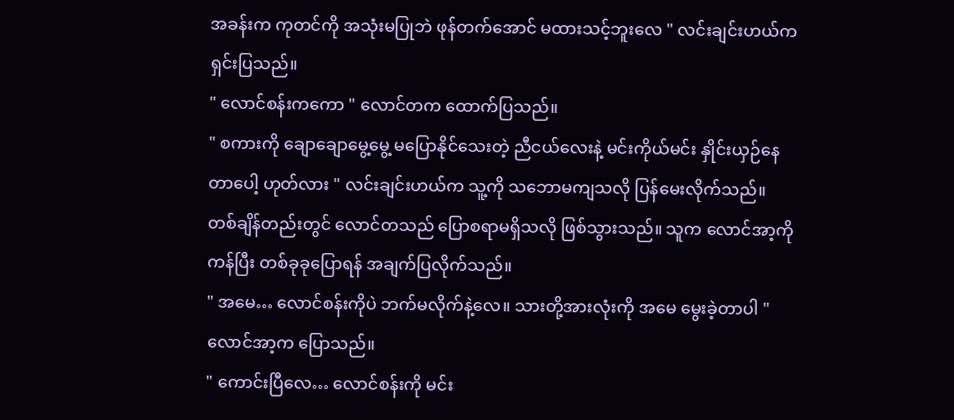အခန်းက ကုတင်ကို အသုံးမပြုဘဲ ဖုန်တက်အောင် မထားသင့်ဘူးလေ " လင်းချင်းဟယ်က ရှင်းပြသည်။
" လောင်စန်းကကော " လောင်တက ထောက်ပြသည်။
" စကားကို ချောချောမွေ့မွေ့ မပြောနိုင်သေးတဲ့ ညီငယ်လေးနဲ့ မင်းကိုယ်မင်း နှိုင်းယှဉ်နေတာပေါ့ ဟုတ်လား " လင်းချင်းဟယ်က သူ့ကို သဘောမကျသလို ပြန်မေးလိုက်သည်။
တစ်ချိန်တည်းတွင် လောင်တသည် ပြောစရာမရှိသလို ဖြစ်သွားသည်။ သူက လောင်အာ့ကို ကန်ပြီး တစ်ခုခုပြောရန် အချက်ပြလိုက်သည်။
" အမေ… လောင်စန်းကိုပဲ ဘက်မလိုက်နဲ့လေ။ သားတို့အားလုံးကို အမေ မွေးခဲ့တာပါ " လောင်အာ့က ပြောသည်။
" ကောင်းပြီလေ… လောင်စန်းကို မင်း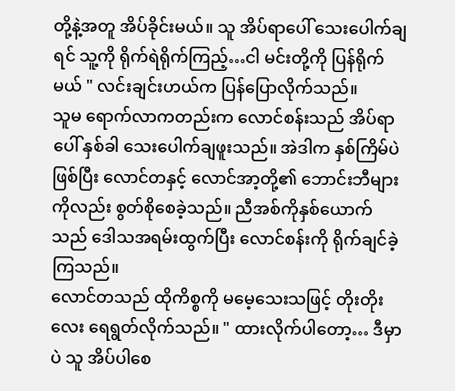တို့နဲ့အတူ အိပ်ခိုင်းမယ်။ သူ အိပ်ရာပေါ် သေးပေါက်ချရင် သူ့ကို ရိုက်ရဲရိုက်ကြည့်…ငါ မင်းတို့ကို ပြန်ရိုက်မယ် " လင်းချင်းဟယ်က ပြန်ပြောလိုက်သည်။
သူမ ရောက်လာကတည်းက လောင်စန်းသည် အိပ်ရာပေါ် နှစ်ခါ သေးပေါက်ချဖူးသည်။ အဲဒါက နှစ်ကြိမ်ပဲ ဖြစ်ပြီး လောင်တနှင့် လောင်အာ့တို့၏ ဘောင်းဘီများကိုလည်း စွတ်စိုစေခဲ့သည်။ ညီအစ်ကိုနှစ်ယောက်သည် ဒေါသအရမ်းထွက်ပြီး လောင်စန်းကို ရိုက်ချင်ခဲ့ကြသည်။
လောင်တသည် ထိုကိစ္စကို မမေ့သေးသဖြင့် တိုးတိုးလေး ရေရွတ်လိုက်သည်။ " ထားလိုက်ပါတော့… ဒီမှာပဲ သူ အိပ်ပါစေ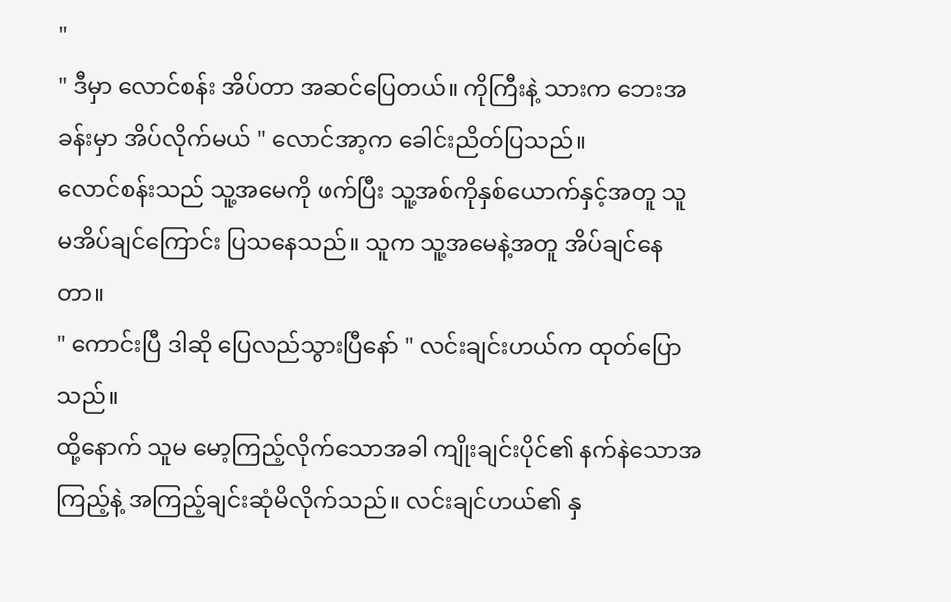"
" ဒီမှာ လောင်စန်း အိပ်တာ အဆင်ပြေတယ်။ ကိုကြီးနဲ့ သားက ဘေးအခန်းမှာ အိပ်လိုက်မယ် " လောင်အာ့က ခေါင်းညိတ်ပြသည်။
လောင်စန်းသည် သူ့အမေကို ဖက်ပြီး သူ့အစ်ကိုနှစ်ယောက်နှင့်အတူ သူ မအိပ်ချင်ကြောင်း ပြသနေသည်။ သူက သူ့အမေနဲ့အတူ အိပ်ချင်နေတာ။
" ကောင်းပြီ ဒါဆို ပြေလည်သွားပြီနော် " လင်းချင်းဟယ်က ထုတ်ပြောသည်။
ထို့နောက် သူမ မော့ကြည့်လိုက်သောအခါ ကျိုးချင်းပိုင်၏ နက်နဲသောအကြည့်နဲ့ အကြည့်ချင်းဆုံမိလိုက်သည်။ လင်းချင်ဟယ်၏ နှ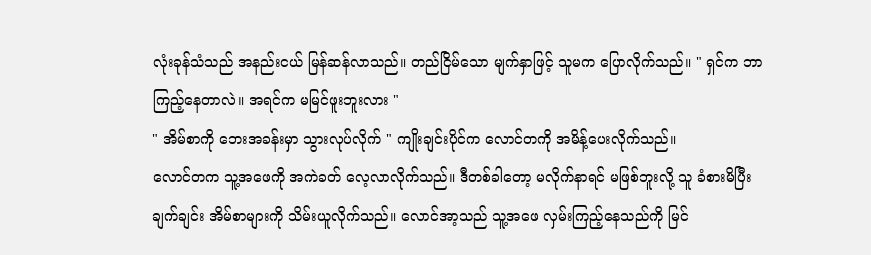လုံးခုန်သံသည် အနည်းငယ် မြန်ဆန်လာသည်။ တည်ငြိမ်သော မျက်နှာဖြင့် သူမက ပြောလိုက်သည်။ " ရှင်က ဘာကြည့်နေတာလဲ။ အရင်က မမြင်ဖူးဘူးလား "
" အိမ်စာကို ဘေးအခန်းမှာ သွားလုပ်လိုက် " ကျိုးချင်းပိုင်က လောင်တကို အမိန့်ပေးလိုက်သည်။
လောင်တက သူ့အဖေကို အကဲခတ် လေ့လာလိုက်သည်။ ဒီတစ်ခါတော့ မလိုက်နာရင် မဖြစ်ဘူးလို့ သူ ခံစားမိပြီး ချက်ချင်း အိမ်စာများကို သိမ်းယူလိုက်သည်။ လောင်အာ့သည် သူ့အဖေ လှမ်းကြည့်နေသည်ကို မြင်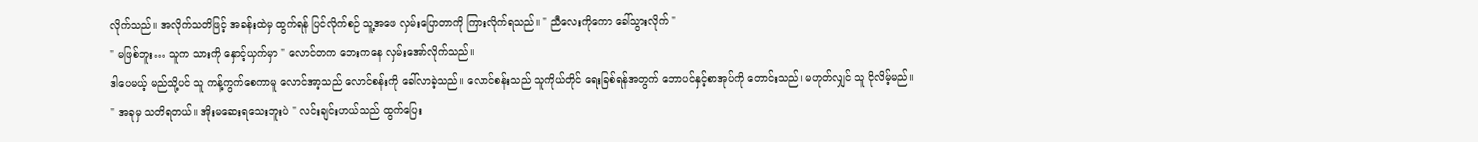လိုက်သည်။ အလိုက်သတိဖြင့် အခန်းထဲမှ ထွက်ရန် ပြင်လိုက်စဉ် သူ့အဖေ လှမ်းပြောတာကို ကြားလိုက်ရသည်။ " ညီလေးကိုကော ခေါ်သွားလိုက် "
" မဖြစ်ဘူး… သူက သားကို နှောင့်ယှက်မှာ " လောင်တက ဘေးကနေ လှမ်းအော်လိုက်သည်။
ဒါပေမယ့် မည်သို့ပင် သူ ကန့်ကွက်စေကာမူ လောင်အာ့သည် လောင်စန်းကို ခေါ်လာခဲ့သည်။ လောင်စန်းသည် သူကိုယ်တိုင် ရေးခြစ်ရန်အတွက် ဘောပင်နှင့်စာအုပ်ကို တောင်းသည်၊ မဟုတ်လျှင် သူ ငိုလိမ့်မည်။
" အခုမှ သတိရတယ်။ အိုးမဆေးရသေးဘူးပဲ " လင်းချင်းဟယ်သည် ထွက်ပြေး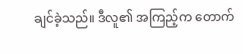ချင်ခဲ့သည်။ ဒီလူ၏ အကြည့်က တောက်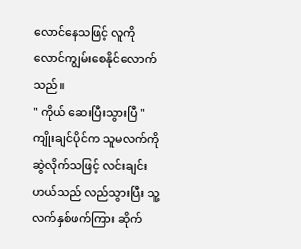လောင်နေသဖြင့် လူကို လောင်ကျွမ်းစေနိုင်လောက်သည်။
" ကိုယ် ဆေးပြီးသွားပြီ " ကျိုးချင်ပိုင်က သူမလက်ကို ဆွဲလိုက်သဖြင့် လင်းချင်းဟယ်သည် လည်သွားပြီး သူ့လက်နှစ်ဖက်ကြား ဆိုက်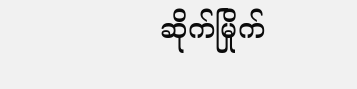ဆိုက်မြိုက်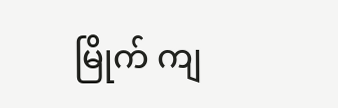မြိုက် ကျ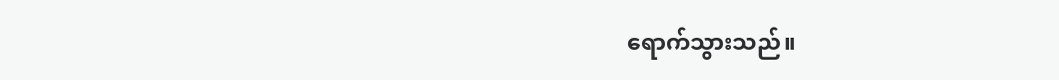ရောက်သွားသည်။